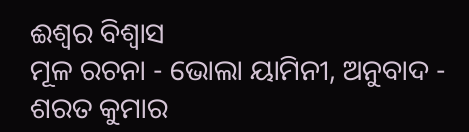ଈଶ୍ବର ବିଶ୍ବାସ
ମୂଳ ରଚନା - ଭୋଲା ୟାମିନୀ, ଅନୁବାଦ - ଶରତ କୁମାର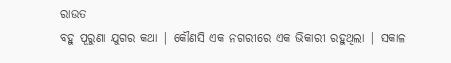ରାଉତ
ବହୁ ପୂରୁଣା ଯୁଗର କଥା | କୌଣସି ଏକ ନଗରୀରେ ଏକ ଭିକାରୀ ରହୁଥିଲା | ସକାଳ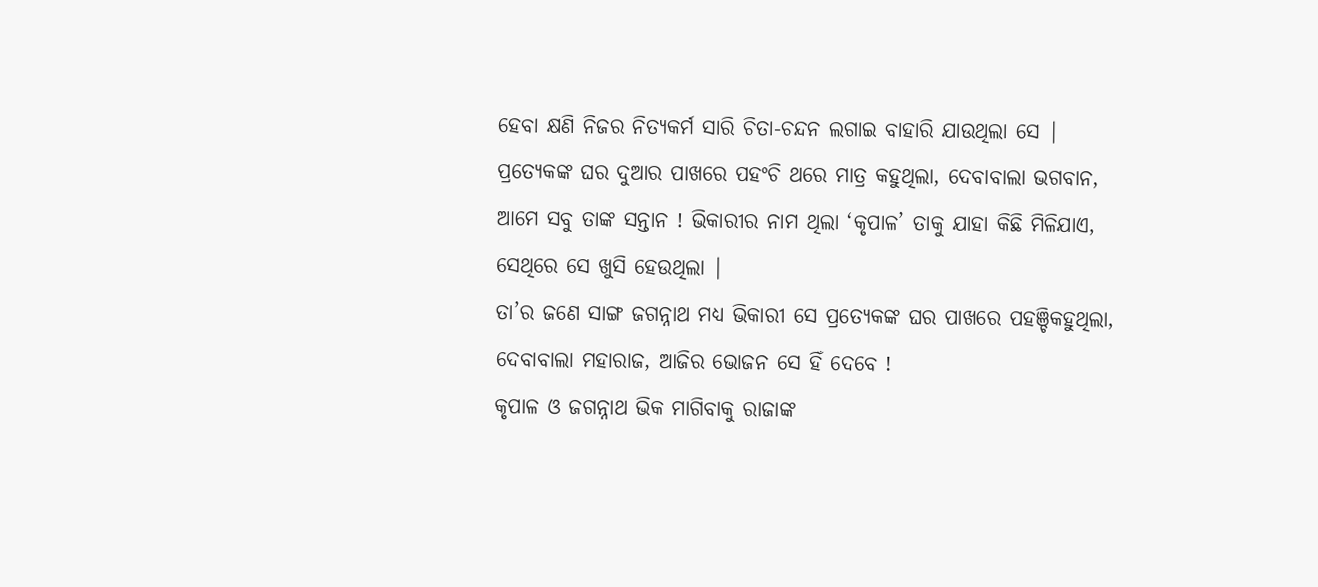ହେବା କ୍ଷଣି ନିଜର ନିତ୍ଯକର୍ମ ସାରି ଚିତା-ଚନ୍ଦନ ଲଗାଇ ବାହାରି ଯାଉଥିଲା ସେ | ପ୍ରତ୍ଯେକଙ୍କ ଘର ଦୁଆର ପାଖରେ ପହଂଚି ଥରେ ମାତ୍ର କହୁଥିଲା, ଦେବାବାଲା ଭଗବାନ, ଆମେ ସବୁ ତାଙ୍କ ସନ୍ତାନ ! ଭିକାରୀର ନାମ ଥିଲା ‘କୃପାଳ’ ତାକୁ ଯାହା କିଛି ମିଳିଯାଏ, ସେଥିରେ ସେ ଖୁସି ହେଉଥିଲା |
ତା’ର ଜଣେ ସାଙ୍ଗ ଜଗନ୍ନାଥ ମଧ୍ଯ ଭିକାରୀ ସେ ପ୍ରତ୍ଯେକଙ୍କ ଘର ପାଖରେ ପହଞ୍ଚିକହୁଥିଲା, ଦେବାବାଲା ମହାରାଜ, ଆଜିର ଭୋଜନ ସେ ହିଁ ଦେବେ !
କୃପାଳ ଓ ଜଗନ୍ନାଥ ଭିକ ମାଗିବାକୁ ରାଜାଙ୍କ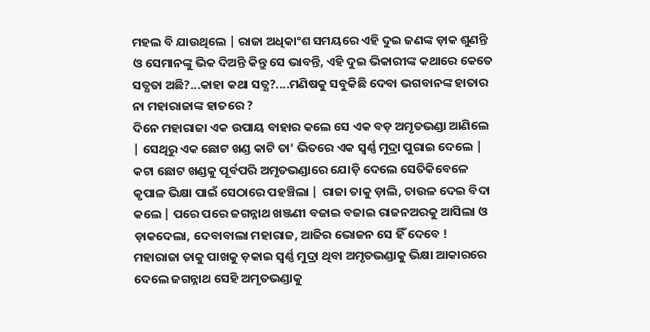ମହଲ ବି ଯାଉଥିଲେ | ରାଜା ଅଧିକାଂଶ ସମୟରେ ଏହି ଦୁଇ ଜଣଙ୍କ ଡ଼ାକ ଶୁଣନ୍ତି ଓ ସେମାନଙ୍କୁ ଭିକ ଦିଅନ୍ତି କିନ୍ତୁ ସେ ଭାବନ୍ତି, ଏହି ଦୁଇ ଭିକାରୀଙ୍କ କଥାରେ କେତେ ସତ୍ଯତା ଅଛି?...କାହା କଥା ସତ୍ଯ?....ମଣିଷକୁ ସବୁକିଛି ଦେବା ଭଗବାନଙ୍କ ହାତାର ନା ମହାରାଜାଙ୍କ ହାତରେ ?
ଦିନେ ମହାରାଜା ଏକ ଉପାୟ ବାହାର କଲେ ସେ ଏକ ବଡ଼ ଅମୃତଭଣ୍ଡା ଆଣିଲେ | ସେଥିରୁ ଏକ ଛୋଟ ଖଣ୍ଡ କାଟି ତା’ ଭିତରେ ଏକ ସ୍ବର୍ଣ୍ଣ ମୁଦ୍ରା ପୁରାଇ ଦେଲେ | କଟା ଛୋଟ ଖଣ୍ଡକୁ ପୂର୍ବପରି ଅମୃତଭଣ୍ଡାରେ ଯୋଡ଼ି ଦେଲେ ସେତିକିବେଳେ କୃପାଳ ଭିକ୍ଷା ପାଇଁ ସେଠାରେ ପହଞ୍ଚିଲା | ରାଜା ତାକୁ ଡ଼ାଲି, ଚାଉଳ ଦେଇ ବିଦା କଲେ | ପରେ ପରେ ଜଗନ୍ନାଥ ଖଞ୍ଜଣୀ ବଜାଇ ବଜାଇ ରାଜନଅରକୁ ଆସିଲା ଓ ଡ଼ାକଦେଲା, ଦେବାବାଲା ମହାରାଜ, ଆଜିର ଭୋଜନ ସେ ହିଁ ଦେବେ !
ମହାରାଜା ତାକୁ ପାଖକୁ ଡ଼କାଇ ସ୍ବର୍ଣ୍ଣ ମୁଦ୍ରା ଥିବା ଅମୃତଭଣ୍ଡାକୁ ଭିକ୍ଷା ଆକାରରେ ଦେଲେ ଜଗନ୍ନାଥ ସେହି ଅମୃତଭଣ୍ଡାକୁ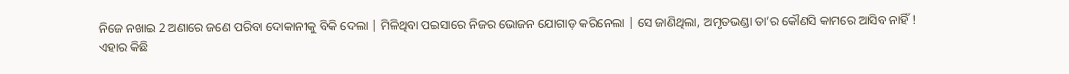ନିଜେ ନଖାଇ 2 ଅଣାରେ ଜଣେ ପରିବା ଦୋକାନୀକୁ ବିକି ଦେଲା | ମିଳିଥିବା ପଇସାରେ ନିଜର ଭୋଜନ ଯୋଗାଡ଼ କରିନେଲା | ସେ ଜାଣିଥିଲା, ଅମୃତଭଣ୍ଡା ତା’ର କୌଣସି କାମରେ ଆସିବ ନାହିଁ !
ଏହାର କିଛି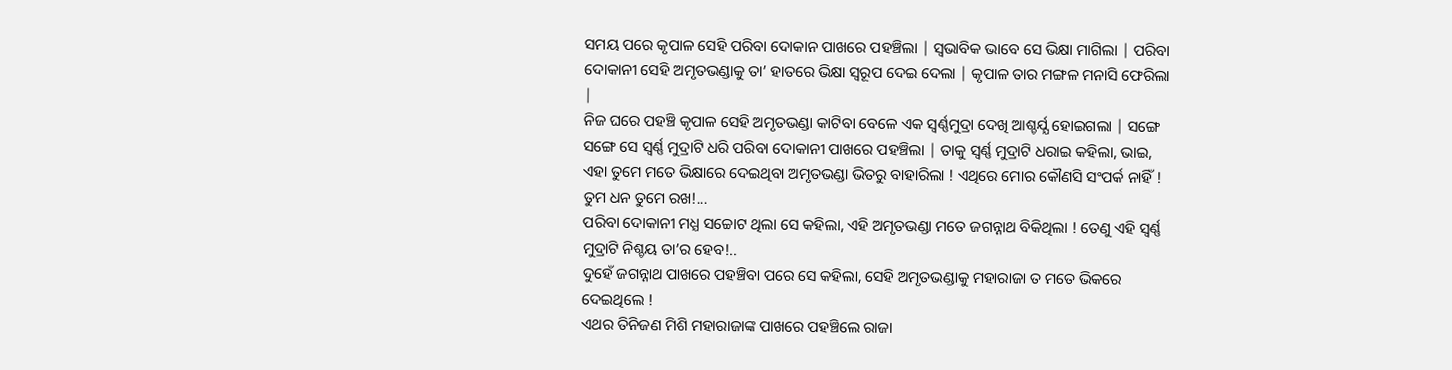ସମୟ ପରେ କୃପାଳ ସେହି ପରିବା ଦୋକାନ ପାଖରେ ପହଞ୍ଚିଲା | ସ୍ବଭାବିକ ଭାବେ ସେ ଭିକ୍ଷା ମାଗିଲା | ପରିବା ଦୋକାନୀ ସେହି ଅମୃତଭଣ୍ଡାକୁ ତା’ ହାତରେ ଭିକ୍ଷା ସ୍ବରୂପ ଦେଇ ଦେଲା | କୃପାଳ ତାର ମଙ୍ଗଳ ମନାସି ଫେରିଲା |
ନିଜ ଘରେ ପହଞ୍ଚି କୃପାଳ ସେହି ଅମୃତଭଣ୍ଡା କାଟିବା ବେଳେ ଏକ ସ୍ବର୍ଣ୍ଣମୁଦ୍ରା ଦେଖି ଆଶ୍ଚର୍ଯ୍ଯ ହୋଇଗଲା | ସଙ୍ଗେ ସଙ୍ଗେ ସେ ସ୍ବର୍ଣ୍ଣ ମୁଦ୍ରାଟି ଧରି ପରିବା ଦୋକାନୀ ପାଖରେ ପହଞ୍ଚିଲା | ତାକୁ ସ୍ବର୍ଣ୍ଣ ମୁଦ୍ରାଟି ଧରାଇ କହିଲା, ଭାଇ, ଏହା ତୁମେ ମତେ ଭିକ୍ଷାରେ ଦେଇଥିବା ଅମୃତଭଣ୍ଡା ଭିତରୁ ବାହାରିଲା ! ଏଥିରେ ମୋର କୌଣସି ସଂପର୍କ ନାହିଁ ! ତୁମ ଧନ ତୁମେ ରଖ!...
ପରିବା ଦୋକାନୀ ମଧ୍ଯ ସଚ୍ଚୋଟ ଥିଲା ସେ କହିଲା, ଏହି ଅମୃତଭଣ୍ଡା ମତେ ଜଗନ୍ନାଥ ବିକିଥିଲା ! ତେଣୁ ଏହି ସ୍ବର୍ଣ୍ଣ ମୁଦ୍ରାଟି ନିଶ୍ଚୟ ତା’ର ହେବ!..
ଦୁହେଁ ଜଗନ୍ନାଥ ପାଖରେ ପହଞ୍ଚିବା ପରେ ସେ କହିଲା, ସେହି ଅମୃତଭଣ୍ଡାକୁ ମହାରାଜା ତ ମତେ ଭିକରେ ଦେଇଥିଲେ !
ଏଥର ତିନିଜଣ ମିଶି ମହାରାଜାଙ୍କ ପାଖରେ ପହଞ୍ଚିଲେ ରାଜା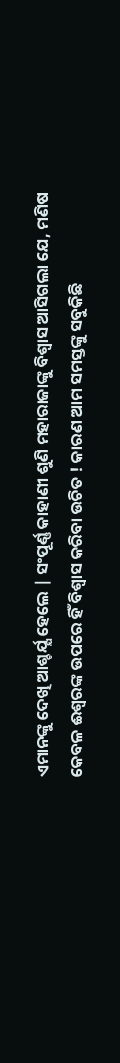ଏମାନଙ୍କୁ ଦେଖି ଆଶ୍ଚର୍ଯ୍ଯ ହେଲେ | ସଂପୂର୍ଣ୍ଣ କାହାଣୀ ଶୁଣି ମହାରାଜାଙ୍କୁ ବିଶ୍ବାସ ଆସିଗଲା ଯେ, ମଣିଷ କେବଳ ଈଶ୍ବରଙ୍କ ଉପରେ ହିଁ ବିଶ୍ବାସ କରିବା ଉଚିତ ! କାରଣ ଆମ ସମସ୍ତଙ୍କୁ ସବୁକିଛି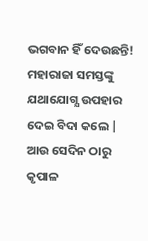ଭଗବାନ ହିଁ ଦେଉଛନ୍ତି! ମହାରାଜା ସମସ୍ତଙ୍କୁ ଯଥାଯୋଗ୍ଯ ଉପହାର ଦେଇ ବିଦା କଲେ |
ଆଉ ସେଦିନ ଠାରୁ କୃପାଳ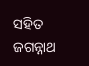ସହିତ ଜଗନ୍ନାଥ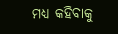ମଧ୍ଯ କହିବାକୁ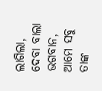ଲାଗିଲା, ଦେବା ବାଲା ଭଗବାନ, ଆମେ ସବୁ ତାଙ୍କ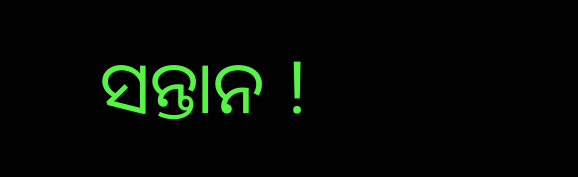ସନ୍ତାନ !